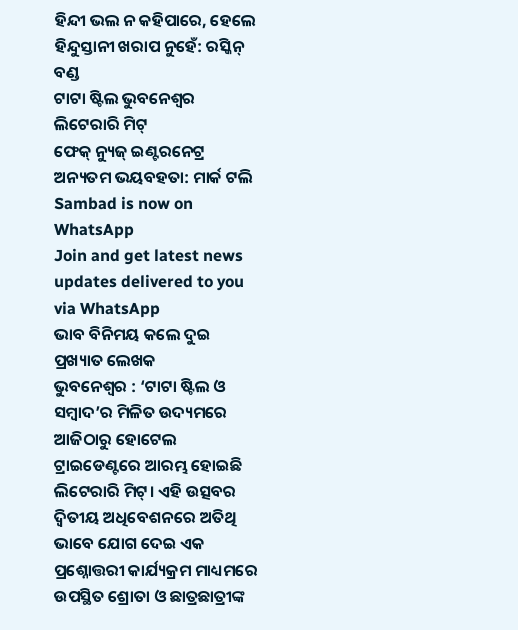ହିନ୍ଦୀ ଭଲ ନ କହିପାରେ, ହେଲେ ହିନ୍ଦୁସ୍ତାନୀ ଖରାପ ନୁହେଁ: ରସ୍କିନ୍ ବଣ୍ଡ
ଟାଟା ଷ୍ଟିଲ ଭୁବନେଶ୍ୱର ଲିଟେରାରି ମିଟ୍
ଫେକ୍ ନ୍ୟୁଜ୍ ଇଣ୍ଟରନେଟ୍ର ଅନ୍ୟତମ ଭୟବହତା: ମାର୍କ ଟଲି
Sambad is now on WhatsApp
Join and get latest news updates delivered to you via WhatsApp
ଭାବ ବିନିମୟ କଲେ ଦୁଇ ପ୍ରଖ୍ୟାତ ଲେଖକ
ଭୁବନେଶ୍ୱର : ‘ଟାଟା ଷ୍ଟିଲ ଓ ସମ୍ବାଦ’ର ମିଳିତ ଉଦ୍ୟମରେ ଆଜିଠାରୁ ହୋଟେଲ ଟ୍ରାଇଡେଣ୍ଟରେ ଆରମ୍ଭ ହୋଇଛି ଲିଟେରାରି ମିଟ୍। ଏହି ଉତ୍ସବର ଦ୍ୱିତୀୟ ଅଧିବେଶନରେ ଅତିଥି ଭାବେ ଯୋଗ ଦେଇ ଏକ ପ୍ରଶ୍ନୋତ୍ତରୀ କାର୍ଯ୍ୟକ୍ରମ ମାଧ୍ୟମରେ ଉପସ୍ଥିତ ଶ୍ରୋତା ଓ ଛାତ୍ରଛାତ୍ରୀଙ୍କ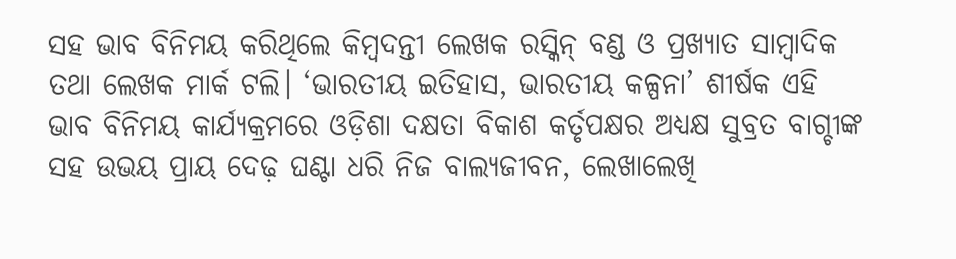ସହ ଭାବ ବିନିମୟ କରିଥିଲେ କିମ୍ବଦନ୍ତୀ ଲେଖକ ରସ୍କିନ୍ ବଣ୍ଡ ଓ ପ୍ରଖ୍ୟାତ ସାମ୍ବାଦିକ ତଥା ଲେଖକ ମାର୍କ ଟଲି। ‘ଭାରତୀୟ ଇତିହାସ, ଭାରତୀୟ କଳ୍ପନା’ ଶୀର୍ଷକ ଏହି ଭାବ ବିନିମୟ କାର୍ଯ୍ୟକ୍ରମରେ ଓଡ଼ିଶା ଦକ୍ଷତା ବିକାଶ କର୍ତୃପକ୍ଷର ଅଧ୍ୟକ୍ଷ ସୁବ୍ରତ ବାଗ୍ଚୀଙ୍କ ସହ ଉଭୟ ପ୍ରାୟ ଦେଢ଼ ଘଣ୍ଟା ଧରି ନିଜ ବାଲ୍ୟଜୀବନ, ଲେଖାଲେଖି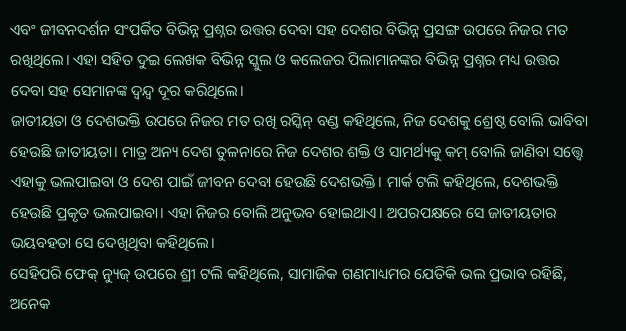ଏବଂ ଜୀବନଦର୍ଶନ ସଂପର୍କିତ ବିଭିନ୍ନ ପ୍ରଶ୍ନର ଉତ୍ତର ଦେବା ସହ ଦେଶର ବିଭିନ୍ନ ପ୍ରସଙ୍ଗ ଉପରେ ନିଜର ମତ ରଖିଥିଲେ। ଏହା ସହିତ ଦୁଇ ଲେଖକ ବିଭିନ୍ନ ସ୍କୁଲ ଓ କଲେଜର ପିଲାମାନଙ୍କର ବିଭିନ୍ନ ପ୍ରଶ୍ନର ମଧ୍ୟ ଉତ୍ତର ଦେବା ସହ ସେମାନଙ୍କ ଦ୍ୱନ୍ଦ୍ୱ ଦୂର କରିଥିଲେ।
ଜାତୀୟତା ଓ ଦେଶଭକ୍ତି ଉପରେ ନିଜର ମତ ରଖି ରସ୍କିନ୍ ବଣ୍ଡ କହିଥିଲେ, ନିଜ ଦେଶକୁ ଶ୍ରେଷ୍ଠ ବୋଲି ଭାବିବା ହେଉଛି ଜାତୀୟତା। ମାତ୍ର ଅନ୍ୟ ଦେଶ ତୁଳନାରେ ନିଜ ଦେଶର ଶକ୍ତି ଓ ସାମର୍ଥ୍ୟକୁ କମ୍ ବୋଲି ଜାଣିବା ସତ୍ତ୍ୱେ ଏହାକୁ ଭଲପାଇବା ଓ ଦେଶ ପାଇଁ ଜୀବନ ଦେବା ହେଉଛି ଦେଶଭକ୍ତି। ମାର୍କ ଟଲି କହିଥିଲେ, ଦେଶଭକ୍ତି ହେଉଛି ପ୍ରକୃତ ଭଲପାଇବା। ଏହା ନିଜର ବୋଲି ଅନୁଭବ ହୋଇଥାଏ। ଅପରପକ୍ଷରେ ସେ ଜାତୀୟତାର ଭୟବହତା ସେ ଦେଖିଥିବା କହିଥିଲେ।
ସେହିପରି ଫେକ୍ ନ୍ୟୁଜ୍ ଉପରେ ଶ୍ରୀ ଟଲି କହିଥିଲେ, ସାମାଜିକ ଗଣମାଧ୍ୟମର ଯେତିକି ଭଲ ପ୍ରଭାବ ରହିଛି, ଅନେକ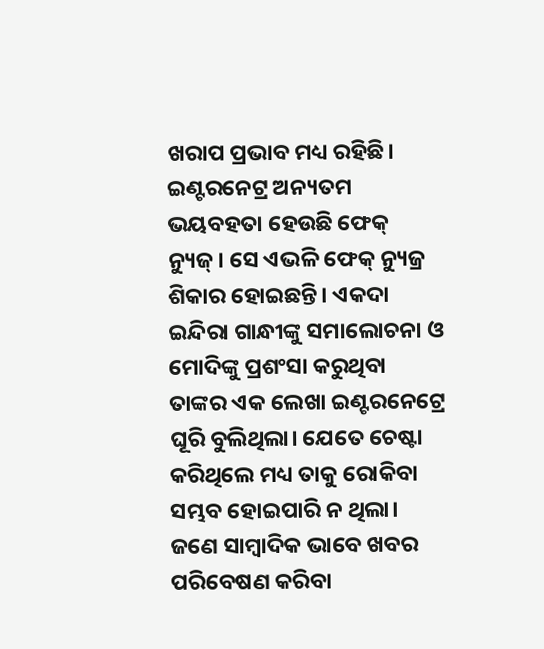ଖରାପ ପ୍ରଭାବ ମଧ୍ୟ ରହିଛି। ଇଣ୍ଟରନେଟ୍ର ଅନ୍ୟତମ ଭୟବହତା ହେଉଛି ଫେକ୍ ନ୍ୟୁଜ୍। ସେ ଏଭଳି ଫେକ୍ ନ୍ୟୁଜ୍ର ଶିକାର ହୋଇଛନ୍ତି। ଏକଦା ଇନ୍ଦିରା ଗାନ୍ଧୀଙ୍କୁ ସମାଲୋଚନା ଓ ମୋଦିଙ୍କୁ ପ୍ରଶଂସା କରୁଥିବା ତାଙ୍କର ଏକ ଲେଖା ଇଣ୍ଟରନେଟ୍ରେ ଘୂରି ବୁଲିଥିଲା। ଯେତେ ଚେଷ୍ଟା କରିଥିଲେ ମଧ୍ୟ ତାକୁ ରୋକିବା ସମ୍ଭବ ହୋଇପାରି ନ ଥିଲା। ଜଣେ ସାମ୍ବାଦିକ ଭାବେ ଖବର ପରିବେଷଣ କରିବା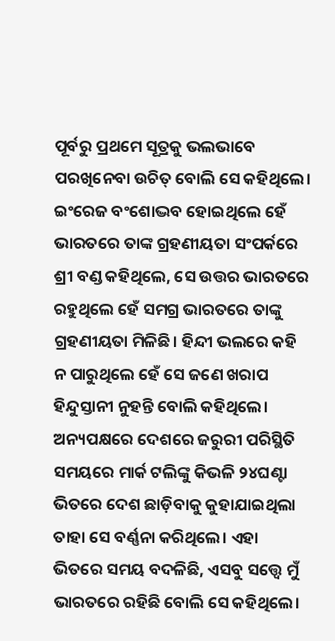ପୂର୍ବରୁ ପ୍ରଥମେ ସୂତ୍ରକୁ ଭଲଭାବେ ପରଖିନେବା ଉଚିତ୍ ବୋଲି ସେ କହିଥିଲେ।
ଇଂରେଜ ବଂଶୋଦ୍ଭବ ହୋଇଥିଲେ ହେଁ ଭାରତରେ ତାଙ୍କ ଗ୍ରହଣୀୟତା ସଂପର୍କରେ ଶ୍ରୀ ବଣ୍ଡ କହିଥିଲେ, ସେ ଉତ୍ତର ଭାରତରେ ରହୁଥିଲେ ହେଁ ସମଗ୍ର ଭାରତରେ ତାଙ୍କୁ ଗ୍ରହଣୀୟତା ମିଳିଛି। ହିନ୍ଦୀ ଭଲରେ କହି ନ ପାରୁଥିଲେ ହେଁ ସେ ଜଣେ ଖରାପ ହିନ୍ଦୁସ୍ତାନୀ ନୁହନ୍ତି ବୋଲି କହିଥିଲେ। ଅନ୍ୟପକ୍ଷରେ ଦେଶରେ ଜରୁରୀ ପରିସ୍ଥିତି ସମୟରେ ମାର୍କ ଟଲିଙ୍କୁ କିଭଳି ୨୪ଘଣ୍ଟା ଭିତରେ ଦେଶ ଛାଡ଼ିବାକୁ କୁହାଯାଇଥିଲା ତାହା ସେ ବର୍ଣ୍ଣନା କରିଥିଲେ। ଏହା ଭିତରେ ସମୟ ବଦଳିଛି, ଏସବୁ ସତ୍ତ୍ୱେ ମୁଁ ଭାରତରେ ରହିଛି ବୋଲି ସେ କହିଥିଲେ।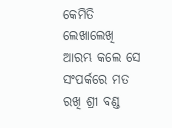କେମିତି ଲେଖାଲେଖି ଆରମ୍ଭ କଲେ ସେ ସଂପର୍କରେ ମତ ରଖି ଶ୍ରୀ ବଣ୍ଡ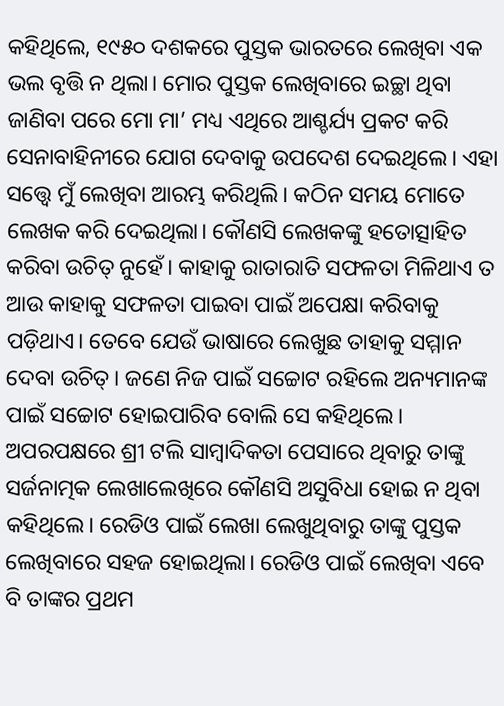କହିଥିଲେ, ୧୯୫୦ ଦଶକରେ ପୁସ୍ତକ ଭାରତରେ ଲେଖିବା ଏକ ଭଲ ବୃତ୍ତି ନ ଥିଲା। ମୋର ପୁସ୍ତକ ଲେଖିବାରେ ଇଚ୍ଛା ଥିବା ଜାଣିବା ପରେ ମୋ ମା’ ମଧ୍ୟ ଏଥିରେ ଆଶ୍ଚର୍ଯ୍ୟ ପ୍ରକଟ କରି ସେନାବାହିନୀରେ ଯୋଗ ଦେବାକୁ ଉପଦେଶ ଦେଇଥିଲେ। ଏହା ସତ୍ତ୍ୱେ ମୁଁ ଲେଖିବା ଆରମ୍ଭ କରିଥିଲି। କଠିନ ସମୟ ମୋତେ ଲେଖକ କରି ଦେଇଥିଲା। କୌଣସି ଲେଖକଙ୍କୁ ହତୋତ୍ସାହିତ କରିବା ଉଚିତ୍ ନୁହେଁ। କାହାକୁ ରାତାରାତି ସଫଳତା ମିଳିଥାଏ ତ ଆଉ କାହାକୁ ସଫଳତା ପାଇବା ପାଇଁ ଅପେକ୍ଷା କରିବାକୁ ପଡ଼ିଥାଏ। ତେବେ ଯେଉଁ ଭାଷାରେ ଲେଖୁଛ ତାହାକୁ ସମ୍ମାନ ଦେବା ଉଚିତ୍। ଜଣେ ନିଜ ପାଇଁ ସଚ୍ଚୋଟ ରହିଲେ ଅନ୍ୟମାନଙ୍କ ପାଇଁ ସଚ୍ଚୋଟ ହୋଇପାରିବ ବୋଲି ସେ କହିଥିଲେ।
ଅପରପକ୍ଷରେ ଶ୍ରୀ ଟଲି ସାମ୍ବାଦିକତା ପେସାରେ ଥିବାରୁ ତାଙ୍କୁ ସର୍ଜନାତ୍ମକ ଲେଖାଲେଖିରେ କୌଣସି ଅସୁବିଧା ହୋଇ ନ ଥିବା କହିଥିଲେ। ରେଡିଓ ପାଇଁ ଲେଖା ଲେଖୁଥିବାରୁ ତାଙ୍କୁ ପୁସ୍ତକ ଲେଖିବାରେ ସହଜ ହୋଇଥିଲା। ରେଡିଓ ପାଇଁ ଲେଖିବା ଏବେ ବି ତାଙ୍କର ପ୍ରଥମ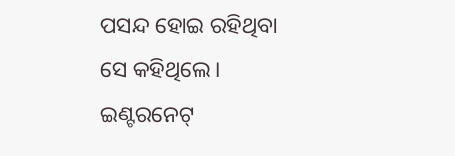ପସନ୍ଦ ହୋଇ ରହିଥିବା ସେ କହିଥିଲେ।
ଇଣ୍ଟରନେଟ୍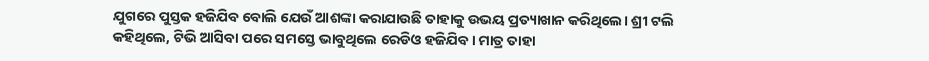ଯୁଗରେ ପୁସ୍ତକ ହଜିଯିବ ବୋଲି ଯେଉଁ ଆଶଙ୍କା କରାଯାଉଛି ତାହାକୁ ଉଭୟ ପ୍ରତ୍ୟାଖାନ କରିଥିଲେ। ଶ୍ରୀ ଟଲି କହିଥିଲେ, ଟିଭି ଆସିବା ପରେ ସମସ୍ତେ ଭାବୁଥିଲେ ରେଡିଓ ହଜିଯିବ। ମାତ୍ର ତାହା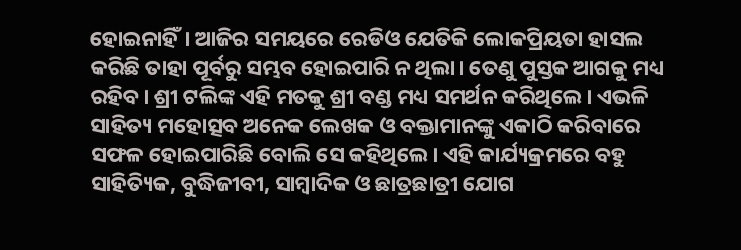ହୋଇନାହିଁ। ଆଜିର ସମୟରେ ରେଡିଓ ଯେତିକି ଲୋକପ୍ରିୟତା ହାସଲ କରିଛି ତାହା ପୂର୍ବରୁ ସମ୍ଭବ ହୋଇପାରି ନ ଥିଲା। ତେଣୁ ପୁସ୍ତକ ଆଗକୁ ମଧ୍ୟ ରହିବ। ଶ୍ରୀ ଟଲିଙ୍କ ଏହି ମତକୁ ଶ୍ରୀ ବଣ୍ଡ ମଧ୍ୟ ସମର୍ଥନ କରିଥିଲେ। ଏଭଳି ସାହିତ୍ୟ ମହୋତ୍ସବ ଅନେକ ଲେଖକ ଓ ବକ୍ତାମାନଙ୍କୁ ଏକାଠି କରିବାରେ ସଫଳ ହୋଇପାରିଛି ବୋଲି ସେ କହିଥିଲେ। ଏହି କାର୍ଯ୍ୟକ୍ରମରେ ବହୁ ସାହିତ୍ୟିକ, ବୁଦ୍ଧିଜୀବୀ, ସାମ୍ବାଦିକ ଓ ଛାତ୍ରଛାତ୍ରୀ ଯୋଗ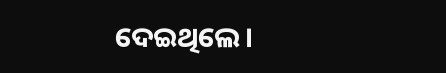ଦେଇଥିଲେ।